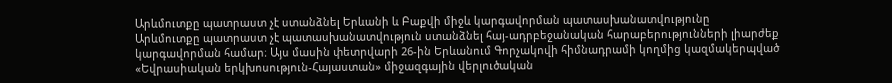Արևմուտքը պատրաստ չէ ստանձնել Երևանի և Բաքվի միջև կարգավորման պատասխանատվությունը
Արևմուտքը պատրաստ չէ պատասխանատվություն ստանձնել հայ-ադրբեջանական հարաբերությունների լիարժեք կարգավորման համար։ Այս մասին փետրվարի 26-ին Երևանում Գորչակովի հիմնադրամի կողմից կազմակերպված «Եվրասիական երկխոսություն-Հայաստան» միջազգային վերլուծական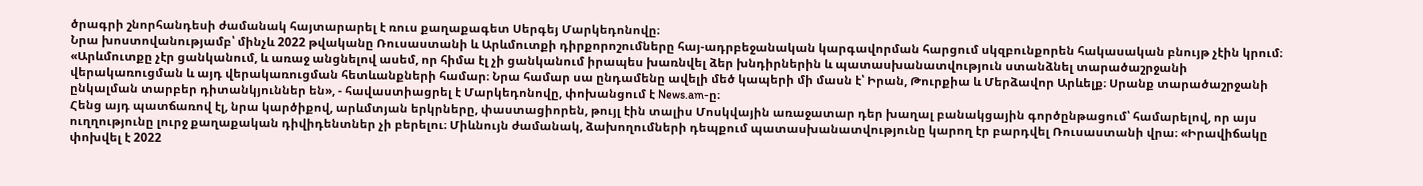ծրագրի շնորհանդեսի ժամանակ հայտարարել է ռուս քաղաքագետ Սերգեյ Մարկեդոնովը։
Նրա խոստովանությամբ՝ մինչև 2022 թվականը Ռուսաստանի և Արևմուտքի դիրքորոշումները հայ-ադրբեջանական կարգավորման հարցում սկզբունքորեն հակասական բնույթ չէին կրում։ «Արևմուտքը չէր ցանկանում, և առաջ անցնելով ասեմ, որ հիմա էլ չի ցանկանում իրապես խառնվել ձեր խնդիրներին և պատասխանատվություն ստանձնել տարածաշրջանի վերակառուցման և այդ վերակառուցման հետևանքների համար։ Նրա համար սա ընդամենը ավելի մեծ կապերի մի մասն է՝ Իրան, Թուրքիա և Մերձավոր Արևելք։ Սրանք տարածաշրջանի ընկալման տարբեր դիտանկյուններ են», - հավաստիացրել է Մարկեդոնովը, փոխանցում է News.am-ը։
Հենց այդ պատճառով էլ, նրա կարծիքով, արևմտյան երկրները, փաստացիորեն, թույլ էին տալիս Մոսկվային առաջատար դեր խաղալ բանակցային գործընթացում՝ համարելով, որ այս ուղղությունը լուրջ քաղաքական դիվիդենտներ չի բերելու։ Միևնույն ժամանակ, ձախողումների դեպքում պատասխանատվությունը կարող էր բարդվել Ռուսաստանի վրա։ «Իրավիճակը փոխվել է 2022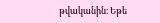թվականին։ Եթե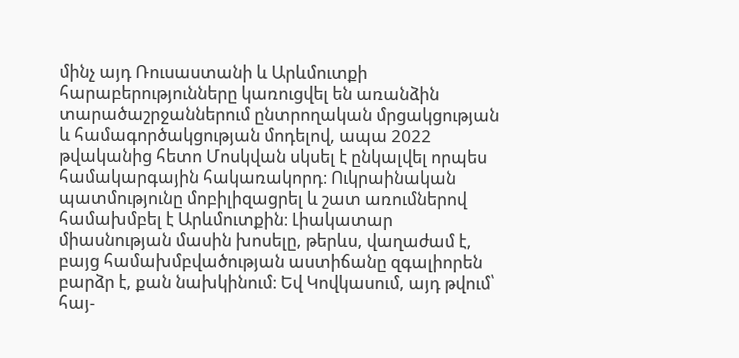մինչ այդ Ռուսաստանի և Արևմուտքի հարաբերությունները կառուցվել են առանձին տարածաշրջաններում ընտրողական մրցակցության և համագործակցության մոդելով, ապա 2022 թվականից հետո Մոսկվան սկսել է ընկալվել որպես համակարգային հակառակորդ։ Ուկրաինական պատմությունը մոբիլիզացրել և շատ առումներով համախմբել է Արևմուտքին։ Լիակատար միասնության մասին խոսելը, թերևս, վաղաժամ է, բայց համախմբվածության աստիճանը զգալիորեն բարձր է, քան նախկինում։ Եվ Կովկասում, այդ թվում՝ հայ-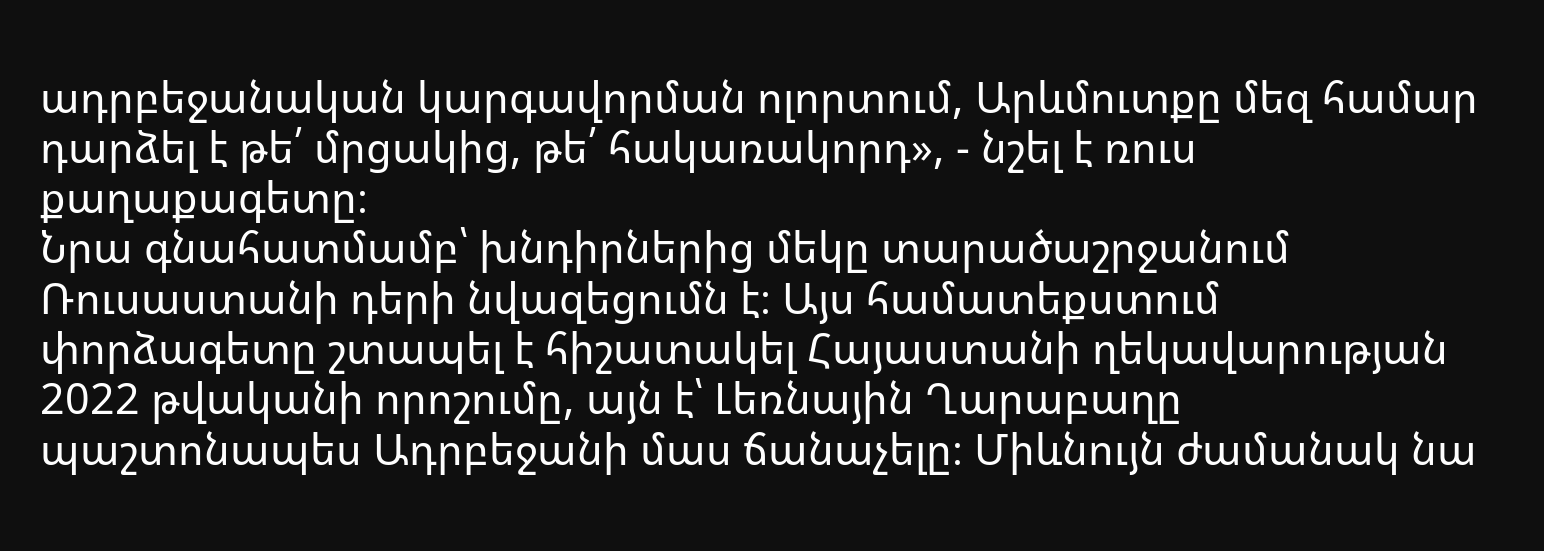ադրբեջանական կարգավորման ոլորտում, Արևմուտքը մեզ համար դարձել է թե՛ մրցակից, թե՛ հակառակորդ», - նշել է ռուս քաղաքագետը։
Նրա գնահատմամբ՝ խնդիրներից մեկը տարածաշրջանում Ռուսաստանի դերի նվազեցումն է։ Այս համատեքստում փորձագետը շտապել է հիշատակել Հայաստանի ղեկավարության 2022 թվականի որոշումը, այն է՝ Լեռնային Ղարաբաղը պաշտոնապես Ադրբեջանի մաս ճանաչելը։ Միևնույն ժամանակ նա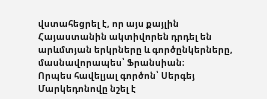վստահեցրել է, որ այս քայլին Հայաստանին ակտիվորեն դրդել են արևմտյան երկրները և գործընկերները, մասնավորապես՝ Ֆրանսիան։
Որպես հավելյալ գործոն՝ Սերգեյ Մարկեդոնովը նշել է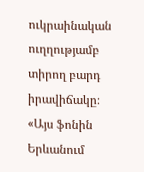ուկրաինական ուղղությամբ տիրող բարդ իրավիճակը։ «Այս ֆոնին Երևանում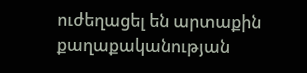ուժեղացել են արտաքին քաղաքականության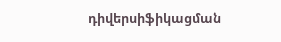դիվերսիֆիկացման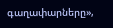գաղափարները»,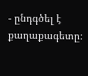- ընդգծել է քաղաքագետը։